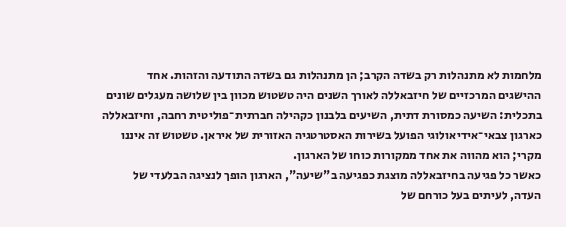מלחמות לא מתנהלות רק בשדה הקרב; הן מתנהלות גם בשדה התודעה והזהות. אחד ההישגים המרכזיים של חיזבאללה לאורך השנים היה טשטוש מכוון בין שלושה מעגלים שונים בתכלית: השיעה כמסורת דתית, השיעים בלבנון כקהילה חברתית־פוליטית רחבה, וחיזבאללה כארגון צבאי־אידיאולוגי הפועל בשירות האסטרטגיה האזורית של איראן. טשטוש זה איננו מקרי; הוא מהווה את אחד ממקורות כוחו של הארגון.
כאשר כל פגיעה בחיזבאללה מוצגת כפגיעה ב"שיעה", הארגון הופך לנציגה הבלעדי של העדה, לעיתים בעל כורחם של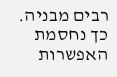רבים מבניה. כך נחסמת האפשרות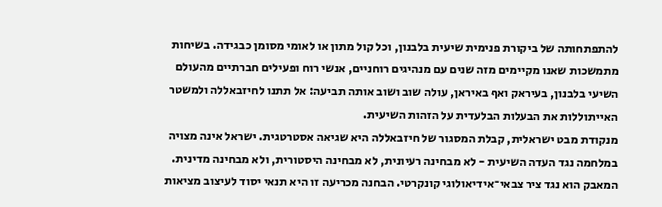להתפתחותה של ביקורת פנימית שיעית בלבנון, וכל קול מתון או לאומי מסומן כבגידה. בשיחות מתמשכות שאנו מקיימים מזה שנים עם מנהיגים רוחניים, אנשי רוח ופעילים חברתיים מהעולם השיעי בלבנון, בעיראק ואף באיראן, עולה שוב ושוב אותה תביעה: אל תתנו לחיזבאללה ולמשטר האייתוללות את הבעלות הבלעדית על הזהות השיעית.
מנקודת מבט ישראלית, קבלת המסגור של חיזבאללה היא שגיאה אסטרטגית. ישראל אינה מצויה במלחמה נגד העדה השיעית - לא מבחינה רעיונית, לא מבחינה היסטורית, ולא מבחינה מדינית. המאבק הוא נגד ציר צבאי־אידיאולוגי קונקרטי. הבחנה מכריעה זו היא תנאי יסוד לעיצוב מציאות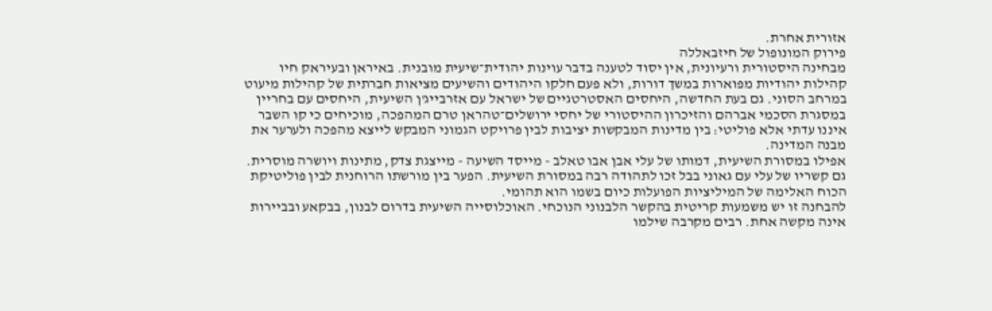אזורית אחרת.
פירוק המונופול של חיזבאללה
מבחינה היסטורית ורעיונית, אין יסוד לטענה בדבר עוינות יהודית־שיעית מובנית. באיראן ובעיראק חיו קהילות יהודיות מפוארות במשך דורות, ולא פעם חלקו היהודים והשיעים מציאות חברתית של קהילות מיעוט במרחב הסוני. גם בעת החדשה, היחסים האסטרטגיים של ישראל עם אזרבייג'ן השיעית, היחסים עם בחריין במסגרת הסכמי אברהם והזיכרון ההיסטורי של יחסי ירושלים־טהראן טרם המהפכה, מוכיחים כי קו השבר איננו עדתי אלא פוליטי: בין מדינות המבקשות יציבות לבין פרויקט הגמוני המבקש לייצא מהפכה ולערער את מבנה המדינה.
אפילו במסורת השיעית, דמותו של עלי אבן אבו טאלב - מייסד השיעה - מייצגת צדק, מתינות ויושרה מוסרית. גם קשריו של עלי עם גאוני בבל זכו לתהודה רבה במסורת השיעית. הפער בין מורשתו הרוחנית לבין פוליטיקת הכוח האלימה של המיליציות הפועלות כיום בשמו הוא תהומי.
להבחנה זו יש משמעות קריטית בהקשר הלבנוני הנוכחי. האוכלוסייה השיעית בדרום לבנון, בבקאע ובביירות אינה מקשה אחת. רבים מקרבה שילמו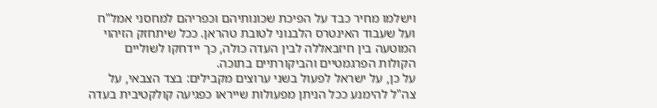וישלמו מחיר כבד על הפיכת שכונותיהם וכפריהם למחסני אמל"ח ועל שעבוד האינטרס הלבנוני לטובת טהראן. ככל שיתחזק הזיהוי המוטעה בין חיזבאללה לבין העדה כולה, כך יידחקו לשוליים הקולות הפרגמטיים והביקורתיים בתוכה.
על כן, על ישראל לפעול בשני ערוצים מקבילים: בצד הצבאי, על צה"ל להימנע ככל הניתן מפעולות שייראו כפגיעה קולקטיבית בעדה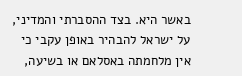באשר היא. בצד ההסברתי והמדיני, על ישראל להבהיר באופן עקבי כי אין מלחמתה באסלאם או בשיעה,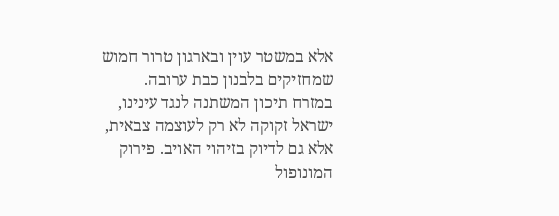אלא במשטר עוין ובארגון טרור חמוש שמחזיקים בלבנון כבת ערובה.
במזרח תיכון המשתנה לנגד עינינו, ישראל זקוקה לא רק לעוצמה צבאית, אלא גם לדיוק בזיהוי האויב. פירוק המונופול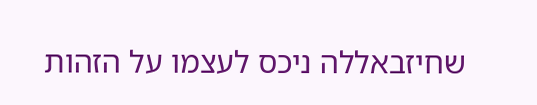שחיזבאללה ניכס לעצמו על הזהות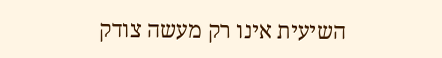השיעית אינו רק מעשה צודק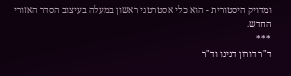ומדויק היסטורית - הוא כלי אסטרטגי ראשון במעלה בעיצוב הסדר האזורי החדש.
***
ד"ר דורון דנינו וד"ר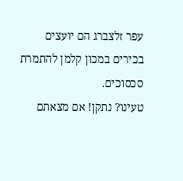עפר זלצברג הם יועצים בכירים במכון קלמן להתמרת סכסוכים.
טעינו? נתקן! אם מצאתם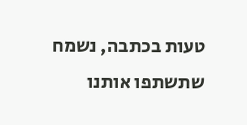טעות בכתבה, נשמח שתשתפו אותנו